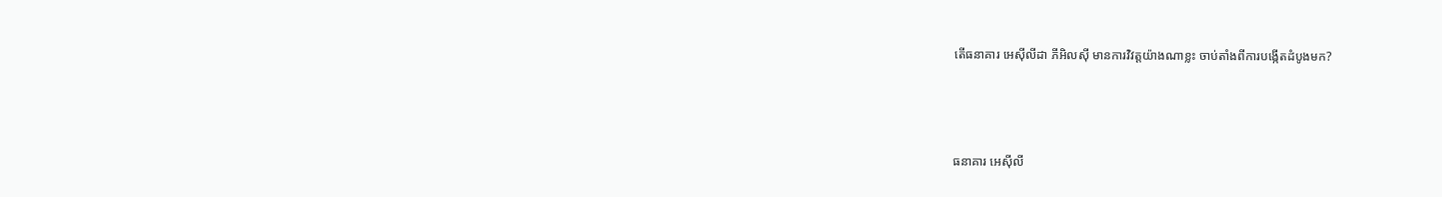តើធនាគារ អេស៊ីលីដា ភីអិលស៊ី មានការវិវត្តយ៉ាងណាខ្លះ ចាប់តាំងពីការបង្កើតដំបូងមក?



ធនាគារ អេស៊ីលី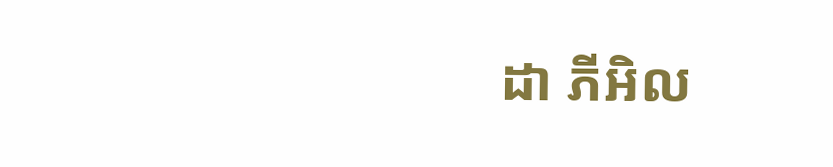ដា ភីអិល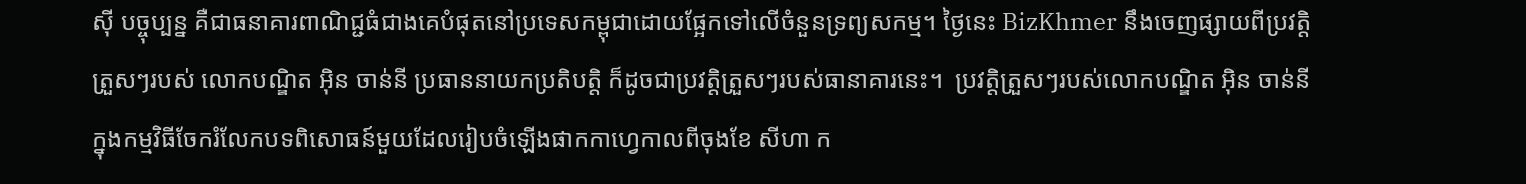ស៊ី បច្ចុប្បន្ន គឺជាធនាគារពាណិជ្ជធំជាងគេបំផុតនៅប្រទេសកម្ពុជាដោយផ្អែកទៅលើចំនួនទ្រព្យសកម្ម។ ថ្ងៃនេះ BizKhmer នឹងចេញផ្សាយពីប្រវត្តិត្រួសៗរបស់ លោកបណ្ឌិត អ៊ិន ចាន់នី ប្រធាននាយកប្រតិបត្តិ ក៏ដូចជាប្រវត្តិត្រួសៗរបស់ធានាគារនេះ។  ប្រវត្តិត្រួសៗរបស់លោកបណ្ឌិត អ៊ិន ចាន់នី ក្នុងកម្មវិធីចែករំលែកបទពិសោធន៍មួយដែលរៀបចំឡើងផាកកាហ្វេកាលពីចុងខែ សីហា ក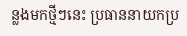ន្លងមកថ្មីៗនេះ ប្រធាននាយកប្រ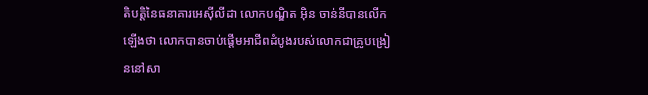តិបត្តិនៃធនាគារអេស៊ីលីដា លោកបណ្ឌិត អ៊ិន ចាន់នីបានលើកឡើងថា លោកបានចាប់ផ្ដើមអាជីពដំបូងរបស់លោកជាគ្រូបង្រៀននៅសា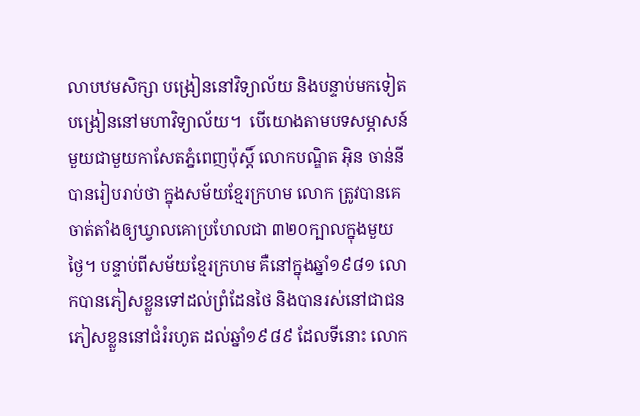លាបឋមសិក្សា បង្រៀននៅវិទ្យាល័យ និងបន្ទាប់មកទៀតបង្រៀននៅមហាវិទ្យាល័យ។  បើយោងតាមបទសម្ភាសន៍មួយជាមួយកាសែតភ្នំពេញប៉ុស្ដិ៍ លោកបណ្ឌិត អ៊ិន ចាន់នី បានរៀបរាប់ថា ក្នុងសម័យខ្មែរក្រហម លោក ត្រូវបានគេចាត់តាំងឲ្យឃ្វាលគោប្រហែលជា ៣២០ក្បាលក្នុងមួយថ្ងៃ។ បន្ទាប់ពីសម័យខ្មែរក្រហម គឺនៅក្នុងឆ្នាំ១៩៨១ លោកបានភៀសខ្លួនទៅដល់ព្រំដែនថៃ និងបានរស់នៅជាជនភៀសខ្លួននៅជំរំរហូត ដល់ឆ្នាំ១៩៨៩ ដែលទីនោះ លោក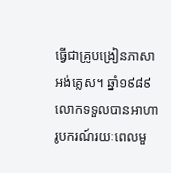ធ្វើជាគ្រូបង្រៀនភាសាអង់គ្លេស។ ឆ្នាំ១៩៨៩ លោកទទួលបានអាហារូបករណ៍រយៈពេលមួ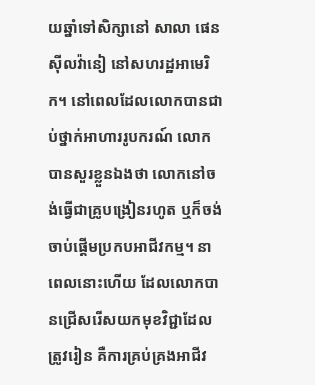យឆ្នាំទៅសិក្សានៅ សាលា ផេនស៊ីលវ៉ានៀ នៅសហរដ្ឋអាមេរិក។ នៅពេលដែលលោកបានជាប់ថ្នាក់អាហាររូបករណ៍ លោកបានសួរខ្លួនឯងថា លោកនៅចង់ធ្វើជាគ្រូបង្រៀនរហូត ឬក៏ចង់ចាប់ផ្ដើមប្រកបអាជីវកម្ម។ នាពេលនោះហើយ ដែលលោកបានជ្រើសរើសយកមុខវិជ្ជាដែលត្រូវរៀន គឺការគ្រប់គ្រងអាជីវ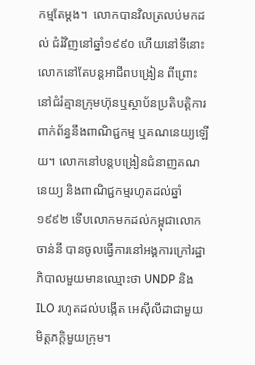កម្មតែម្ដង។  លោកបានវិលត្រលប់មកដល់ ជំរំវិញនៅឆ្នាំ១៩៩០ ហើយនៅទីនោះ លោកនៅតែបន្តអាជីពបង្រៀន ពីព្រោះនៅជំរំគ្មានក្រុមហ៊ុនឬស្ថាប័នប្រតិបត្តិការពាក់ព័ន្ធនឹងពាណិជ្ជកម្ម ឬគណនេយ្យឡើយ។ លោកនៅបន្តបង្រៀនជំនាញគណនេយ្យ និងពាណិជ្ជកម្មរហូតដល់ឆ្នាំ១៩៩២ ទើបលោកមកដល់កម្ពុជាលោក ចាន់នី បានចូលធ្វើការនៅអង្គការក្រៅរដ្ឋាភិបាលមួយមានឈ្មោះថា UNDP និង ILO រហូតដល់បង្កើត អេស៊ីលីដាជាមួយមិត្តភក្តិមួយក្រុម។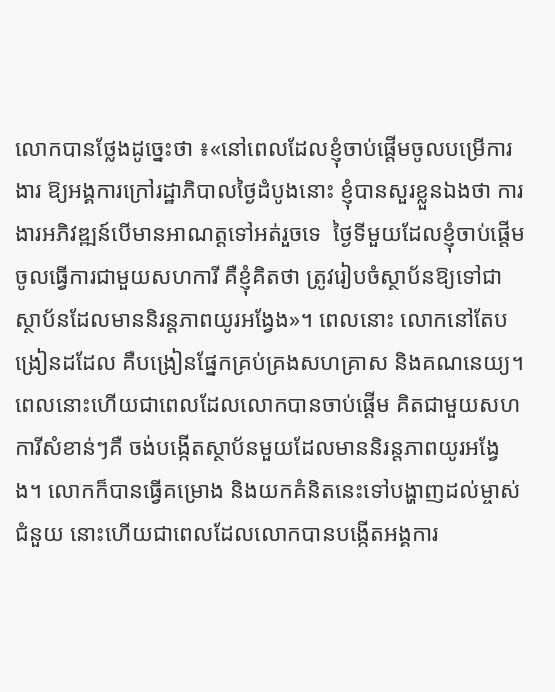លោកបានថ្លែងដូច្នេះថា ៖«នៅពេលដែលខ្ញុំចាប់ផ្ដើមចូលបម្រើការងារ ឱ្យអង្គការក្រៅរដ្ឋាភិបាលថ្ងៃដំបូងនោះ ខ្ញុំបានសួរខ្លួនឯងថា ការងារអភិវឌ្ឍន៍បើមានអាណត្តទៅអត់រួចទេ  ថ្ងៃទីមួយដែលខ្ញុំចាប់ផ្ដើមចូលធ្វើការជាមួយសហការី គឺខ្ញុំគិតថា ត្រូវរៀបចំស្ថាប័នឱ្យទៅជាស្ថាប័នដែលមាននិរន្តភាពយូរអង្វែង»។ ពេលនោះ លោកនៅតែបង្រៀនដដែល គឺបង្រៀនផ្នែកគ្រប់គ្រងសហគ្រាស និងគណនេយ្យ។ ពេលនោះហើយជាពេលដែលលោកបានចាប់ផ្ដើម គិតជាមួយសហការីសំខាន់ៗគឺ ចង់បង្កើតស្ថាប័នមួយដែលមាននិរន្តភាពយូរអង្វែង។ លោកក៏បានធ្វើគម្រោង និងយកគំនិតនេះទៅបង្ហាញដល់ម្ចាស់ជំនួយ នោះហើយជាពេលដែលលោកបានបង្កើតអង្គការ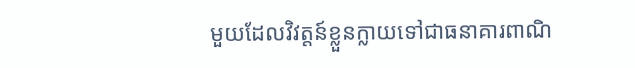មួយដែលវិវត្តន៍ខ្លួនក្លាយទៅជាធនាគារពាណិ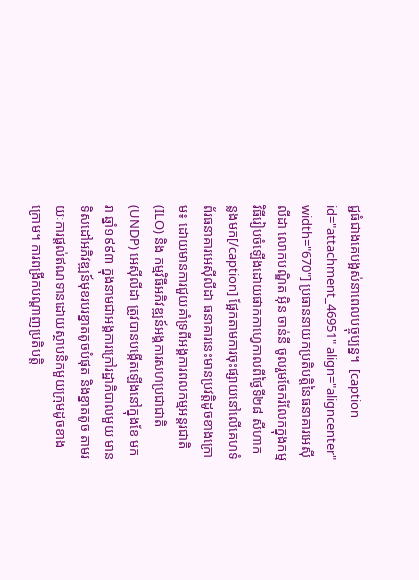ជ្ជធំជាងគេបង្អស់នាពេលបច្ចុប្បន្ន។  [caption id="attachment_46951" align="aligncenter" width="670"] ប្រធាននាយកប្រតិបត្តិនៃធនាគារអេស៊ីលីដា លោកបណ្ឌិត អ៊ិន ចាន់នី ចូលរួមចែករំលែកក្នុងកម្មវិធីរៀបចំឡើងដោយផាកកាហ្វេកាលពីថ្ងៃទី២៨ សីហាកន្លងមក[/caption] ផ្អែកតាមការចុះផ្សាយនៅលើគេហទំព័រធនាគារអេស៊ីលីដា ធនាគារនេះមានប្រវត្តិដូចខាងក្រោម៖ ដោយមានការជួយគាំទ្រពីអង្គការពលកម្មអន្តរជាតិ (ILO) និង កម្មវិធីអភិវឌ្ឍន៍អង្គការសហប្រជាជាតិ (UNDP) អេស៊ីលីដា ត្រូវបានបង្កើតឡើងនៅក្នុងខែ មករា ឆ្នាំ១៩៩៣ ក្នុងនាមជាអង្គការក្រៅរដ្ឋាភិបាលមួយ មានទិសដៅអភិវឌ្ឍន៍មុខរបរខ្នាតតូចបំផុត និងខ្នាតតូច តាមរយៈការផ្តល់ឥណទានដោយស្ថាបនិកមួយក្រុមដូចខាងក្រោម។ ការពង្រីកបណ្ដាញប្រតិបត្តិ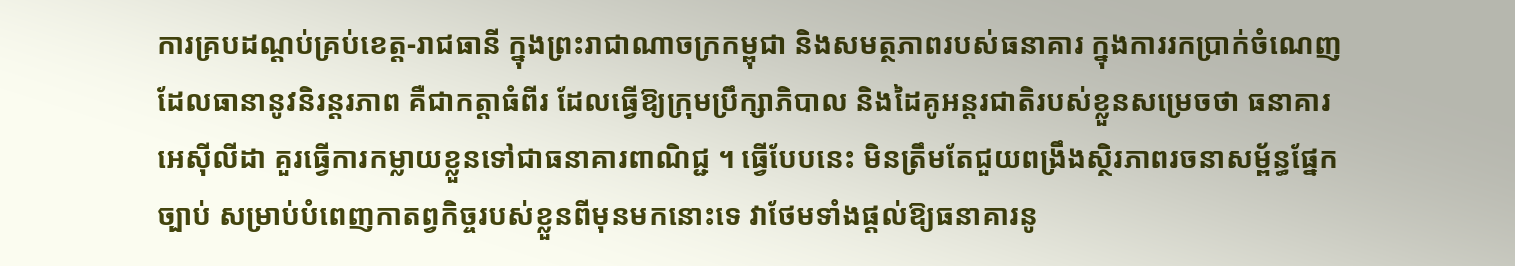ការគ្របដណ្ដប់គ្រប់ខេត្ត-រាជធានី ក្នុងព្រះរាជាណាចក្រកម្ពុជា និងសមត្ថភាពរបស់ធនាគារ ក្នុងការរកប្រាក់ចំណេញដែលធានានូវនិរន្តរភាព គឺជាកត្តាធំពីរ ដែលធ្វើឱ្យក្រុមប្រឹក្សាភិបាល និងដៃគូអន្តរជាតិរបស់ខ្លួនសម្រេចថា ធនាគារ អេស៊ីលីដា គួរធ្វើការកម្លាយខ្លួនទៅជាធនាគារពាណិជ្ជ ។ ធ្វើបែបនេះ មិនត្រឹមតែជួយពង្រឹងស្ថិរភាពរចនាសម្ព័ន្ធផ្នែកច្បាប់ សម្រាប់បំពេញកាតព្វកិច្ចរបស់ខ្លួនពីមុនមកនោះទេ វាថែមទាំងផ្តល់ឱ្យធនាគារនូ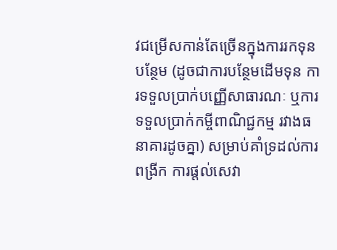វជម្រើសកាន់តែច្រើនក្នុងការរកទុនបន្ថែម (ដូចជាការបន្ថែមដើមទុន ការទទួលប្រាក់បញ្ញើសាធារណៈ ឬការទទួលប្រាក់កម្ចីពាណិជ្ជកម្ម រវាងធនាគារដូចគ្នា) សម្រាប់គាំទ្រដល់ការពង្រីក ការផ្តល់សេវា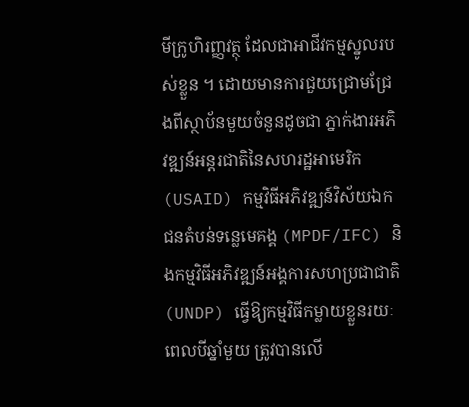មីក្រូហិរញ្ញវត្ថុ ដែលជាអាជីវកម្មស្នូលរបស់ខ្លួន ។ ដោយមានការជួយជ្រោមជ្រែងពីស្ថាប័នមួយចំនួនដូចជា ភ្នាក់ងារអភិវឌ្ឍន៍អន្តរជាតិនៃសហរដ្ឋអាមេរិក (USAID) កម្មវិធីអភិវឌ្ឍន៍វិស័យឯកជនតំបន់ទន្លេមេគង្គ (MPDF/IFC) និងកម្មវិធីអភិវឌ្ឍន៍អង្គការសហប្រជាជាតិ (UNDP) ធ្វើឱ្យកម្មវិធីកម្លាយខ្លួនរយៈពេលបីឆ្នាំមួយ ត្រូវបានលើ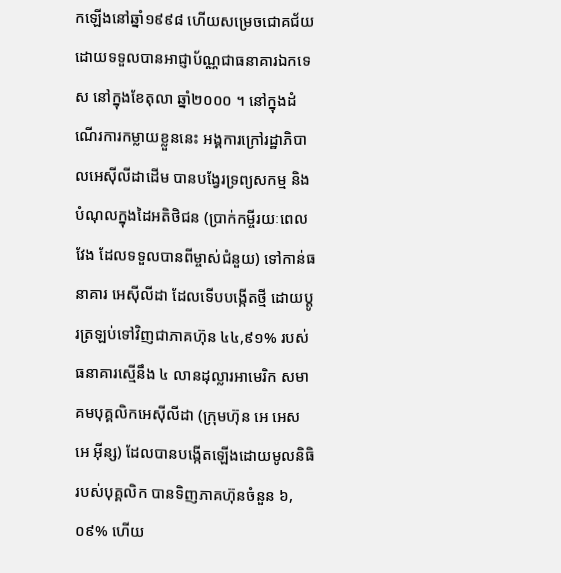កឡើងនៅឆ្នាំ១៩៩៨ ហើយសម្រេចជោគជ័យ ដោយទទួលបានអាជ្ញាប័ណ្ណជាធនាគារឯកទេស នៅក្នុងខែតុលា ឆ្នាំ២០០០ ។ នៅក្នុងដំណើរការកម្លាយខ្លួននេះ អង្គការក្រៅរដ្ឋាភិបាលអេស៊ីលីដាដើម បានបង្វែរទ្រព្យសកម្ម និងបំណុលក្នុងដៃអតិថិជន (ប្រាក់កម្ចីរយៈពេលវែង ដែលទទួលបានពីម្ចាស់ជំនួយ) ទៅកាន់ធនាគារ អេស៊ីលីដា ដែលទើបបង្កើតថ្មី ដោយប្តូរត្រឡប់ទៅវិញជាភាគហ៊ុន ៤៤,៩១% របស់ធនាគារស្មើនឹង ៤ លានដុល្លារអាមេរិក សមាគមបុគ្គលិកអេស៊ីលីដា (ក្រុមហ៊ុន អេ អេស អេ អ៊ីន្ស) ដែលបានបង្កើតឡើងដោយមូលនិធិរបស់បុគ្គលិក បានទិញភាគហ៊ុនចំនួន ៦,០៩% ហើយ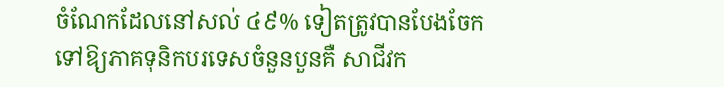ចំណែកដែលនៅសល់ ៤៩% ទៀតត្រូវបានបែងចែកទៅឱ្យភាគទុនិកបរទេសចំនួនបួនគឺ សាជីវក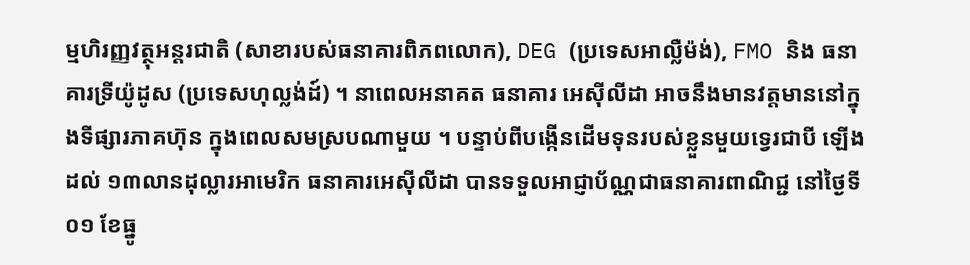ម្មហិរញ្ញវត្ថុអន្តរជាតិ (សាខារបស់ធនាគារពិភពលោក), DEG (ប្រទេសអាល្លឺម៉ង់), FMO និង ធនាគារទ្រីយ៉ូដូស (ប្រទេសហុល្លង់ដ៍) ។ នាពេលអនាគត ធនាគារ អេស៊ីលីដា អាចនឹងមានវត្តមាននៅក្នុងទីផ្សារភាគហ៊ុន ក្នុងពេលសមស្របណាមួយ ។ បន្ទាប់ពីបង្កើនដើមទុនរបស់ខ្លួនមួយទ្វេរជាបី ឡើងដល់ ១៣លានដុល្លារអាមេរិក ធនាគារអេស៊ីលីដា បានទទួលអាជ្ញាប័ណ្ណជាធនាគារពាណិជ្ជ នៅថ្ងៃទី០១ ខែធ្នូ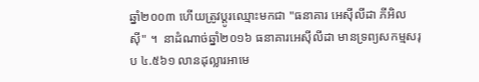ឆ្នាំ២០០៣ ហើយត្រូវប្តូរឈ្មោះមកជា "ធនាគារ អេស៊ីលីដា ភីអិលស៊ី" ។  នាដំណាច់ឆ្នាំ២០១៦ ធនាគារអេស៊ីលីដា មានទ្រព្យសកម្មសរុប ៤.៥៦១ លានដុល្លារអាមេ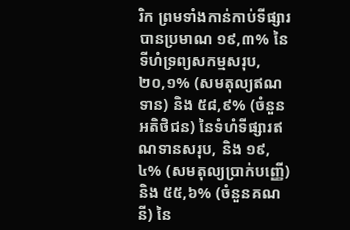រិក ព្រមទាំងកាន់កាប់ទីផ្សារបានប្រមាណ ១៩,៣% នៃទីហំទ្រព្យសកម្មសរុប, ២០,១% (សមតុល្យឥណទាន) និង ៥៨,៩% (ចំនួនអតិថិជន) នៃទំហំទីផ្សារឥណទានសរុប, និង ១៩,៤% (សមតុល្យប្រាក់បញ្ញើ) និង ៥៥,៦% (ចំនួនគណនី) នៃ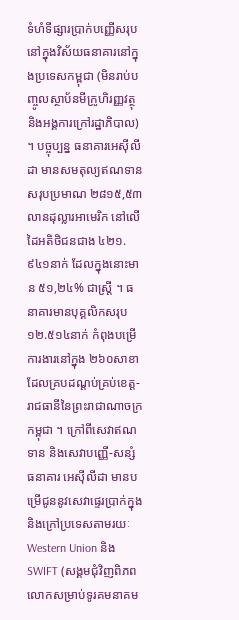ទំហំទីផ្សារប្រាក់បញ្ញើសរុប នៅក្នុងវិស័យធនាគារនៅក្នុងប្រទេសកម្ពុជា (មិនរាប់បញ្ចូលស្ថាប័នមីក្រូហិរញ្ញវត្ថុ និងអង្គការក្រៅរដ្ឋាភិបាល) ។ បច្ចុប្បន្ន ធនាគារអេស៊ីលីដា មានសមតុល្យឥណទានសរុបប្រមាណ ២៨១៥,៥៣លានដុល្លារអាមេរិក នៅលើដៃអតិថិជនជាង ៤២១.៩៤១នាក់ ដែលក្នុងនោះមាន ៥១,២៤% ជាស្ត្រី ។ ធនាគារមានបុគ្គលិកសរុប ១២.៥១៤នាក់ កំពុងបម្រើការងារនៅក្នុង ២៦០សាខា ដែលគ្របដណ្តប់គ្រប់ខេត្ត-រាជធានីនៃព្រះរាជាណាចក្រកម្ពុជា ។ ក្រៅពីសេវាឥណទាន និងសេវាបញ្ញើ-សន្សំ ធនាគារ អេស៊ីលីដា មានបម្រើជូននូវសេវាផ្ទេរប្រាក់ក្នុង និងក្រៅប្រទេសតាមរយៈ Western Union និង SWIFT (សង្គមជុំវិញពិភពលោកសម្រាប់ទូរគមនាគម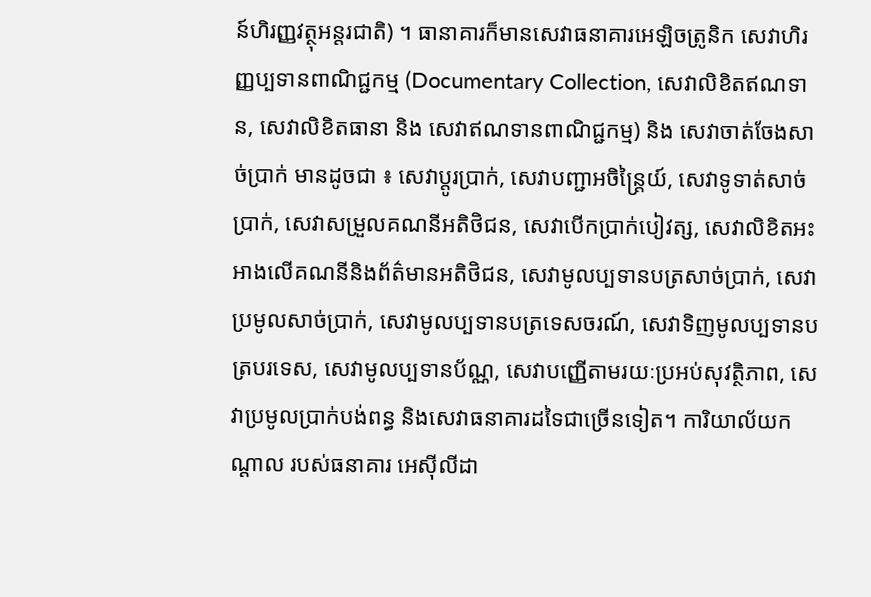ន៍ហិរញ្ញវត្ថុអន្តរជាតិ) ។ ធានាគារក៏មានសេវាធនាគារអេឡិចត្រូនិក សេវាហិរញ្ញប្បទានពាណិជ្ជកម្ម (Documentary Collection, សេវាលិខិតឥណទាន, សេវាលិខិតធានា និង សេវាឥណទានពាណិជ្ជកម្ម) និង សេវាចាត់ចែងសាច់ប្រាក់ មានដូចជា ៖ សេវាប្តូរប្រាក់, សេវាបញ្ជាអចិន្ត្រៃយ៍, សេវាទូទាត់សាច់ប្រាក់, សេវាសម្រួលគណនីអតិថិជន, សេវាបើកប្រាក់បៀវត្ស, សេវាលិខិតអះអាងលើគណនីនិងព័ត៌មានអតិថិជន, សេវាមូលប្បទានបត្រសាច់ប្រាក់, សេវាប្រមូលសាច់ប្រាក់, សេវាមូលប្បទានបត្រទេសចរណ៍, សេវាទិញមូលប្បទានបត្របរទេស, សេវាមូលប្បទានប័ណ្ណ, សេវាបញ្ញើតាមរយៈប្រអប់សុវត្ថិភាព, សេវាប្រមូលប្រាក់បង់ពន្ធ និងសេវាធនាគារដទៃជាច្រើនទៀត។ ការិយាល័យកណ្ដាល របស់ធនាគារ អេស៊ីលីដា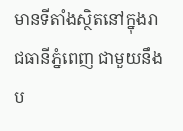មានទីតាំងស្ថិតនៅក្នុងរាជធានីភ្នំពេញ ជាមួយនឹងប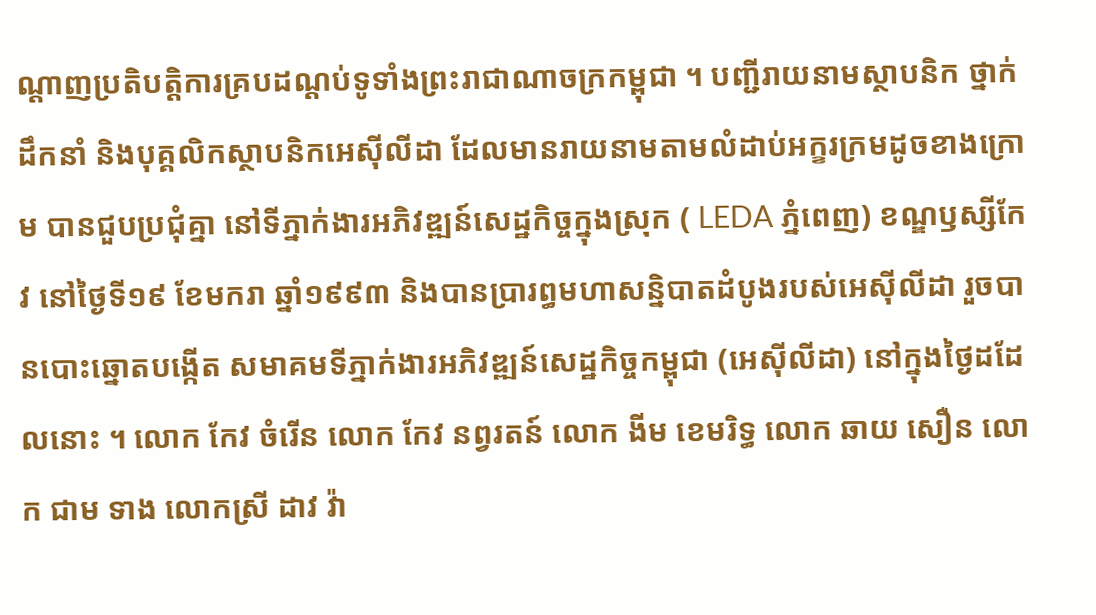ណ្ដាញប្រតិបត្តិការគ្របដណ្ដប់ទូទាំងព្រះរាជាណាចក្រកម្ពុជា ។ បញ្ជីរាយនាមស្ថាបនិក ថ្នាក់ដឹកនាំ និងបុគ្គលិកស្ថាបនិកអេស៊ីលីដា ដែលមានរាយនាមតាមលំដាប់អក្ខរក្រមដូចខាងក្រោម បានជួបប្រជុំគ្នា នៅទីភ្នាក់ងារអភិវឌ្ឍន៍សេដ្ឋកិច្ចក្នុងស្រុក ( LEDA ភ្នំពេញ) ខណ្ឌឫស្សីកែវ នៅថ្ងៃទី១៩ ខែមករា ឆ្នាំ១៩៩៣ និងបានប្រារព្ធមហាសន្និបាតដំបូងរបស់អេស៊ីលីដា រួចបានបោះឆ្នោតបង្កើត សមាគមទីភ្នាក់ងារអភិវឌ្ឍន៍សេដ្ឋកិច្ចកម្ពុជា (អេស៊ីលីដា) នៅក្នុងថ្ងៃដដែលនោះ ។ លោក កែវ ចំរើន លោក កែវ នព្វរតន៍ លោក ងីម ខេមរិទ្ធ លោក ឆាយ សឿន លោក ជាម ទាង លោកស្រី ដាវ វ៉ា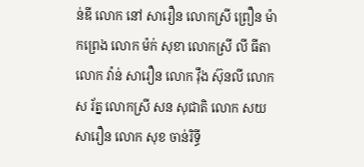ន់ឌី លោក នៅ សារឿន លោកស្រី ព្រឿន ម៉ាកព្រេង លោក ម៉ក់ សុខា លោកស្រី លី ធីតា លោក វ៉ាន់ សារឿន លោក វ៉ឹង ស៊ុនលី លោក ស រ័ត្ន លោកស្រី សន សុជាតិ លោក សយ សារឿន លោក សុខ ចាន់រិទ្ធី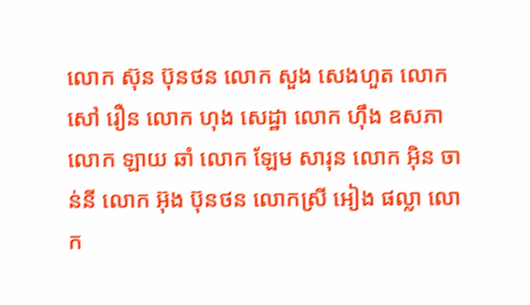លោក ស៊ុន ប៊ុនថន លោក សួង សេងហួត លោក សៅ រឿន លោក ហុង សេដ្ឋា លោក ហ៊ឹង ឧសភា លោក ឡាយ ឆាំ លោក ឡែម សារុន លោក អ៊ិន ចាន់នី លោក អ៊ុង ប៊ុនថន លោកស្រី អៀង ផល្លា លោក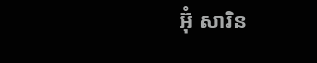អ៊ុំ សារិន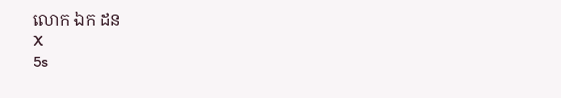លោក ឯក ដន
X
5s